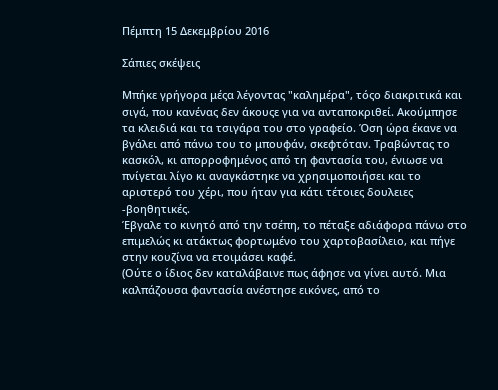Πέμπτη 15 Δεκεμβρίου 2016

Σάπιες σκέψεις

Μπήκε γρήγορα μέςα λέγοντας "καλημέρα", τόςο διακριτικά και σιγά, που κανένας δεν άκουςε για να ανταποκριθεί. Ακούμπησε τα κλειδιά και τα τσιγάρα του στο γραφείο. Όση ώρα έκανε να βγάλει από πάνω του το μπουφάν, σκεφτόταν. Τραβώντας το κασκόλ, κι απορροφημένος από τη φαντασία του, ένιωσε να πνίγεται λίγο κι αναγκάστηκε να χρησιμοποιήσει και το αριστερό του χέρι, που ήταν για κάτι τέτοιες δουλειες -βοηθητικές.
Έβγαλε το κινητό από την τσέπη, το πέταξε αδιάφορα πάνω στο επιμελώς κι ατάκτως φορτωμένο του χαρτοβασίλειο, και πήγε στην κουζίνα να ετοιμάσει καφέ.
(Ούτε ο ίδιος δεν καταλάβαινε πως άφησε να γίνει αυτό. Μια καλπάζουσα φαντασία ανέστησε εικόνες, από το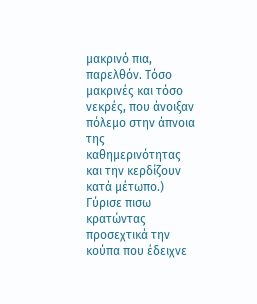μακρινό πια, παρελθόν. Τόσο μακρινές και τόσο νεκρές, που άνοιξαν πόλεμο στην άπνοια της καθημερινότητας και την κερδίζουν κατά μέτωπο.)
Γύρισε πισω κρατώντας προσεχτικά την κούπα που έδειχνε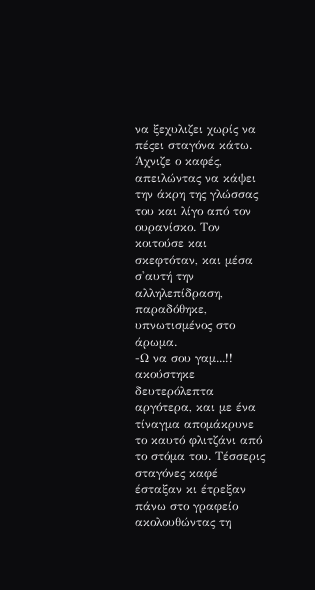να ξεχυλιζει χωρίς να πέςει σταγόνα κάτω. Άχνιζε ο καφές, απειλώντας να κάψει την άκρη της γλώσσας του και λίγο από τον ουρανίσκο. Τον κοιτούσε και σκεφτόταν, και μέσα σ'αυτή την αλληλεπίδραση, παραδόθηκε, υπνωτισμένος στο άρωμα.
-Ω να σου γαμ...!! ακούστηκε δευτερόλεπτα αργότερα, και με ένα τίναγμα απομάκρυνε το καυτό φλιτζάνι από το στόμα του. Τέσσερις σταγόνες καφέ έσταξαν κι έτρεξαν πάνω στο γραφείο ακολουθώντας τη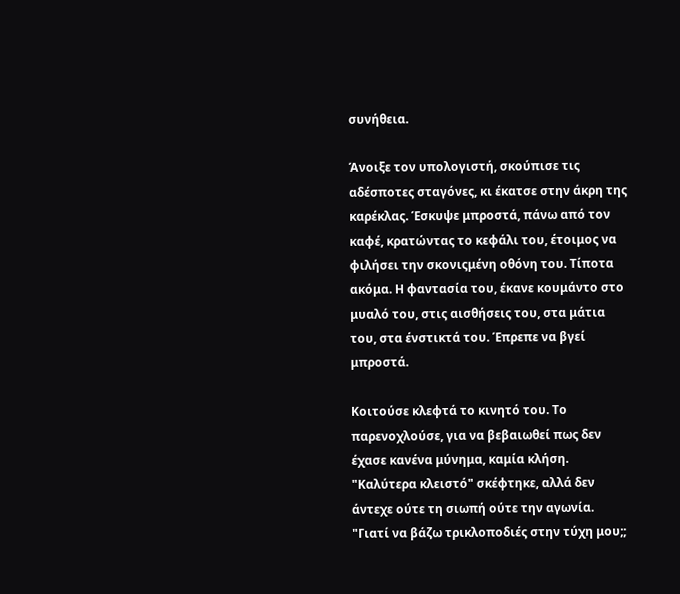συνήθεια.

Άνοιξε τον υπολογιστή, σκούπισε τις αδέσποτες σταγόνες, κι έκατσε στην άκρη της καρέκλας. Έσκυψε μπροστά, πάνω από τον καφέ, κρατώντας το κεφάλι του, έτοιμος να φιλήσει την σκονιςμένη οθόνη του. Τίποτα ακόμα. Η φαντασία του, έκανε κουμάντο στο μυαλό του, στις αισθήσεις του, στα μάτια του, στα ένστικτά του. Έπρεπε να βγεί μπροστά.

Κοιτούσε κλεφτά το κινητό του. Το παρενοχλούσε, για να βεβαιωθεί πως δεν έχασε κανένα μύνημα, καμία κλήση. "Καλύτερα κλειστό" σκέφτηκε, αλλά δεν άντεχε ούτε τη σιωπή ούτε την αγωνία. "Γιατί να βάζω τρικλοποδιές στην τύχη μου;;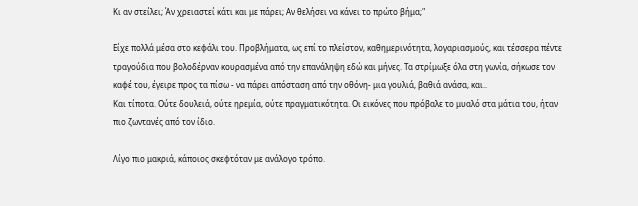Κι αν στείλει; Άν χρειαστεί κάτι και με πάρει; Αν θελήσει να κάνει το πρώτο βήμα;"

Είχε πολλά μέσα στο κεφάλι του. Προβλήματα, ως επί το πλείστον, καθημερινότητα, λογαριασμούς, και τέσσερα πέντε τραγούδια που βολοδέρναν κουρασμένα από την επανάληψη εδώ και μήνες. Τα στρίμωξε όλα στη γωνία, σήκωσε τον καφέ του, έγειρε προς τα πίσω - να πάρει απόσταση από την οθόνη- μια γουλιά, βαθιά ανάσα, και..
Και τίποτα. Ούτε δουλειά, ούτε ηρεμία, ούτε πραγματικότητα. Οι εικόνες που πρόβαλε το μυαλό στα μάτια του, ήταν πιο ζωντανές από τον ίδιο.

Λίγο πιο μακριά, κάποιος σκεφτόταν με ανάλογο τρόπο.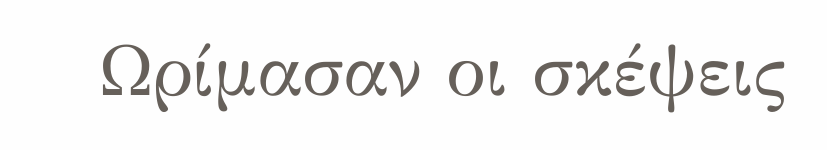Ωρίμασαν οι σκέψεις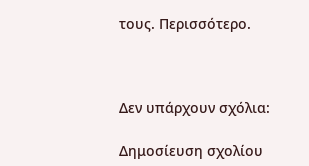τους. Περισσότερο.



Δεν υπάρχουν σχόλια:

Δημοσίευση σχολίου